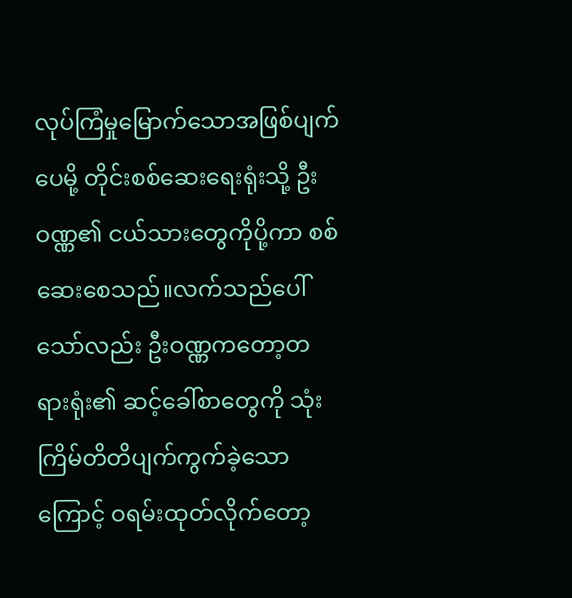လုပ်ကြံမှုမြောက်သောအဖြစ်ပျက်ပေမို့ တိုင်းစစ်ဆေးရေးရုံးသို့ ဦးဝဏ္ဏ၏ ငယ်သားတွေကိုပို့ကာ စစ်ဆေးစေသည်။လက်သည်ပေါ်သော်လည်း ဦးဝဏ္ဏကတော့တရားရုံး၏ ဆင့်ခေါ်စာတွေကို သုံးကြိမ်တိတိပျက်ကွက်ခဲ့သောကြောင့် ဝရမ်းထုတ်လိုက်တော့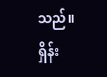သည်။
ရှိန်း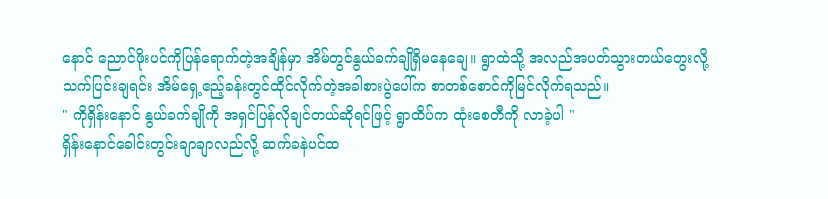နောင် ညောင်ဖိုးပင်ကိုပြန်ရောက်တဲ့အချိန်မှာ အိမ်တွင်နွယ်ခက်ချိုရှိမနေချေ။ ရွာထဲသို့ အလည်အပတ်သွားတယ်တွေးလို့ သက်ပြင်းချရင်း အိမ်ရှေ့ဧည့်ခန်းတွင်ထိုင်လိုက်တဲ့အခါစားပွဲပေါ်က စာတစ်စောင်ကိုမြင်လိုက်ရသည်။
" ကိုရှိန်းနောင် နွယ်ခက်ချိုကို အရှင်ပြန်လိုချင်တယ်ဆိုရင်ဖြင့် ရွာထိပ်က ထုံးစေတီကို လာခဲ့ပါ "
ရှိန်းနောင်ခေါင်းတွင်းချာချာလည်လို့ ဆက်ခနဲပင်ထ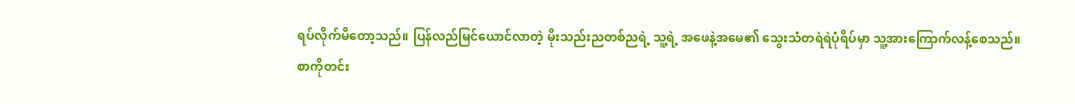ရပ်လိုက်မိတော့သည်။ ပြန်လည်မြင်ယောင်လာတဲ့ မိုးသည်းညတစ်ညရဲ့ သူ့ရဲ့ အဖေနဲ့အမေ၏ သွေးသံတရဲရဲပုံရိပ်မှာ သူ့အားကြောက်လန့်စေသည်။
စာကိုတင်း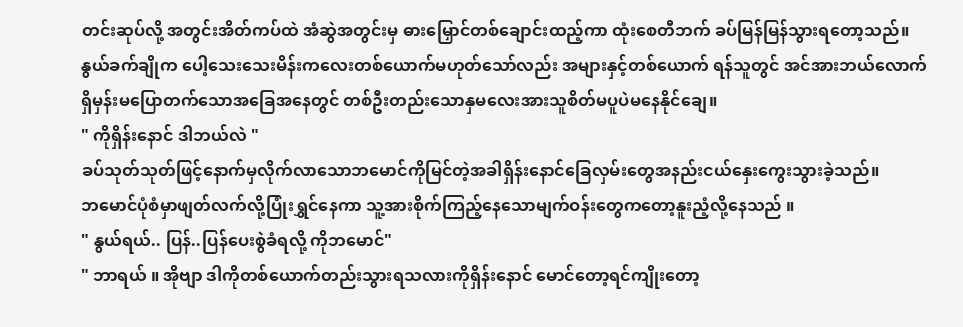တင်းဆုပ်လို့ အတွင်းအိတ်ကပ်ထဲ အံဆွဲအတွင်းမှ ဓားမြှောင်တစ်ချောင်းထည့်ကာ ထုံးစေတီဘက် ခပ်မြန်မြန်သွားရတော့သည်။
နွယ်ခက်ချိုက ပေါ့သေးသေးမိန်းကလေးတစ်ယောက်မဟုတ်သော်လည်း အများနှင့်တစ်ယောက် ရန်သူတွင် အင်အားဘယ်လောက်ရှိမှန်းမပြောတက်သောအခြေအနေတွင် တစ်ဦးတည်းသောနှမလေးအားသူစိတ်မပူပဲမနေနိုင်ချေ။
" ကိုရှိန်းနောင် ဒါဘယ်လဲ "
ခပ်သုတ်သုတ်ဖြင့်နောက်မှလိုက်လာသောဘမောင်ကိုမြင်တဲ့အခါရှိန်းနောင်ခြေလှမ်းတွေအနည်းငယ်နှေးကွေးသွားခဲ့သည်။
ဘမောင်ပုံစံမှာဖျတ်လက်လို့ပြုံးရွှင်နေကာ သူ့အားစိုက်ကြည့်နေသောမျက်ဝန်းတွေကတော့နူးညံ့လို့နေသည် ။
" နွယ်ရယ်.. ပြန်..ပြန်ပေးစွဲခံရလို့ ကိုဘမောင်"
" ဘာရယ် ။ အိုဗျာ ဒါကိုတစ်ယောက်တည်းသွားရသလားကိုရှိန်းနောင် မောင်တော့ရင်ကျိုးတော့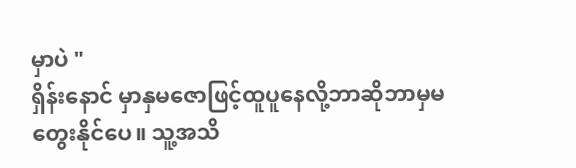မှာပဲ "
ရှိန်းနောင် မှာနှမဇောဖြင့်ထူပူနေလို့ဘာဆိုဘာမှမတွေးနိုင်ပေ။ သူ့အသိ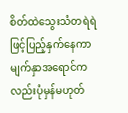စိတ်ထဲသွေးသံတရဲရဲဖြင့်ပြည့်နှက်နေကာ မျက်နှာအရောင်ကလည်းပုံမှန်မဟုတ်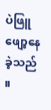ပဲဖြူဖျော့နေခဲ့သည် ။